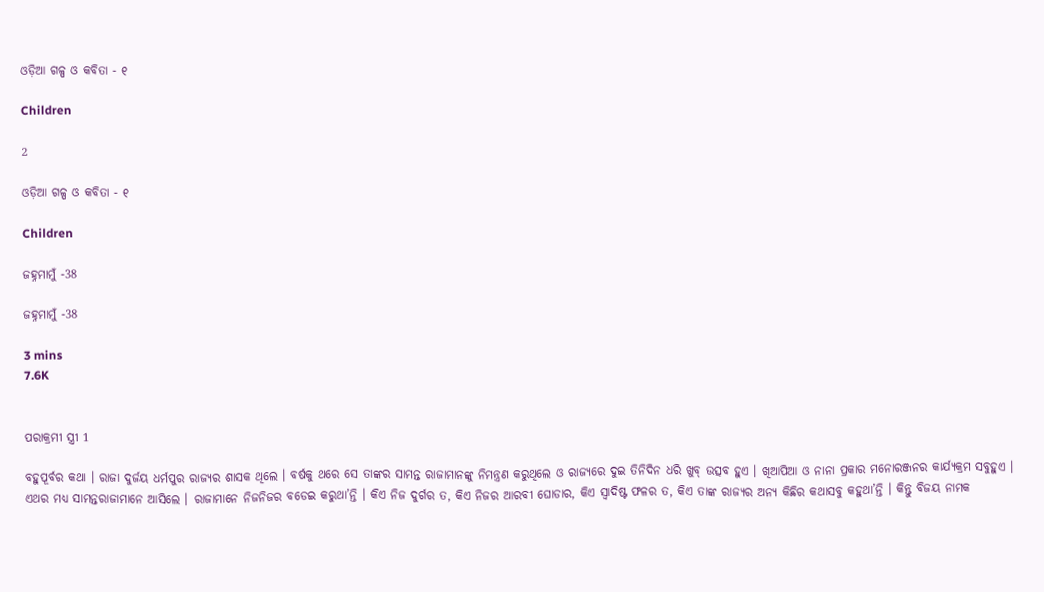ଓଡ଼ିଆ ଗଳ୍ପ ଓ କବିତା - ୧

Children

2

ଓଡ଼ିଆ ଗଳ୍ପ ଓ କବିତା - ୧

Children

ଜହ୍ନମାମୁଁ -38

ଜହ୍ନମାମୁଁ -38

3 mins
7.6K


ପରାକ୍ରମୀ ସ୍ତ୍ରୀ 1

ବହୁପୂର୍ବର କଥା । ରାଜା ଦୁର୍ଜୟ ଧର୍ମପୁର ରାଜ୍ୟର ଶାସକ ଥିଲେ । ବର୍ଷକୁ ଥରେ ସେ ତାଙ୍କର ସାମନ୍ତ ରାଜାମାନଙ୍କୁ ନିମନ୍ତ୍ରଣ କରୁଥିଲେ ଓ ରାଜ୍ୟରେ ଦୁଇ ତିନିଦିନ ଧରି ଖୁବ୍ ଉତ୍ସବ ହୁଏ । ଖିଆପିଆ ଓ ନାନା ପ୍ରକାର ମନୋରଞ୍ଜନର କାର୍ଯ୍ୟକ୍ରମ ସବୁହୁଏ । ଏଥର ମଧ୍ୟ ସାମନ୍ତରାଜାମାନେ ଆସିଲେ । ରାଜାମାନେ ନିଜନିଜର ବଡେଇ କରୁଥା’ନ୍ତି । କିଏ ନିଜ ଦୁର୍ଗର ତ, କିଏ ନିଜର ଆରବୀ ଘୋଡାର, କିଏ ସ୍ୱାଦିଷ୍ଟ ଫଳର ତ, କିଏ ତାଙ୍କ ରାଜ୍ୟର ଅନ୍ୟ କିଛିର କଥାସବୁ କହୁଥା’ନ୍ତି । କିନ୍ତୁ ବିଜୟ ନାମକ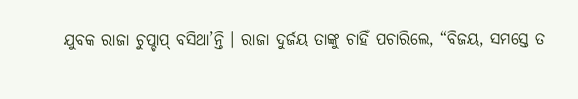ଯୁବକ ରାଜା ଚୁପ୍ଚାପ୍ ବସିଥା’ନ୍ତି । ରାଜା ଦୁର୍ଜୟ ତାଙ୍କୁ ଚାହିଁ ପଚାରିଲେ, “ବିଜୟ, ସମସ୍ତେ ତ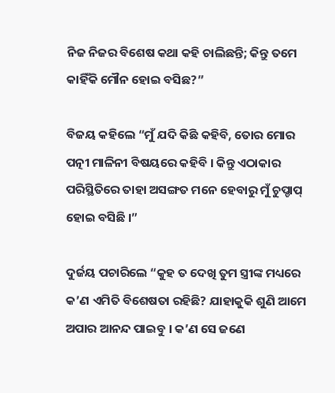ନିଜ ନିଜର ବିଶେଷ କଥା କହି ଚାଲିଛନ୍ତି; କିନ୍ତୁ ତମେ କାହିଁକି ମୌନ ହୋଇ ବସିଛ?”

ବିଜୟ କହିଲେ “ମୁଁ ଯଦି କିଛି କହିବି, ତୋର ମୋର ପତ୍ନୀ ମାଳିନୀ ବିଷୟରେ କହିବି । କିନ୍ତୁ ଏଠାକାର ପରିସ୍ଥିତିରେ ତାହା ଅସଙ୍ଗତ ମନେ ହେବାରୁ ମୁଁ ଚୁପ୍ଚାପ୍ ହୋଇ ବସିଛି ।”

ଦୁର୍ଜୟ ପଚାରିଲେ “କୁହ ତ ଦେଖି ତୁମ ସ୍ତ୍ରୀଙ୍କ ମଧ୍ୟରେ କ’ଣ ଏମିତି ବିଶେଷତା ରହିଛି? ଯାହାକୁକି ଶୁଣି ଆମେ ଅପାର ଆନନ୍ଦ ପାଇବୁ । କ’ଣ ସେ ଜଣେ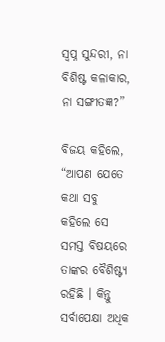ସ୍ୱପ୍ନ ସୁନ୍ଦରୀ, ନା ବିଶିଷ୍ଟ କଳାକାର, ନା ସଙ୍ଗୀତଜ୍ଞ?”

ବିଜୟ କହିଲେ, “ଆପଣ ଯେତେ କଥା ସବୁ କହିଲେ ସେ ସମସ୍ତ ବିଷୟରେ ତାଙ୍କର ବୈଶିଷ୍ଟ୍ୟ ରହିଛି । କିନ୍ତୁ ସର୍ବାପେକ୍ଷା ଅଧିକ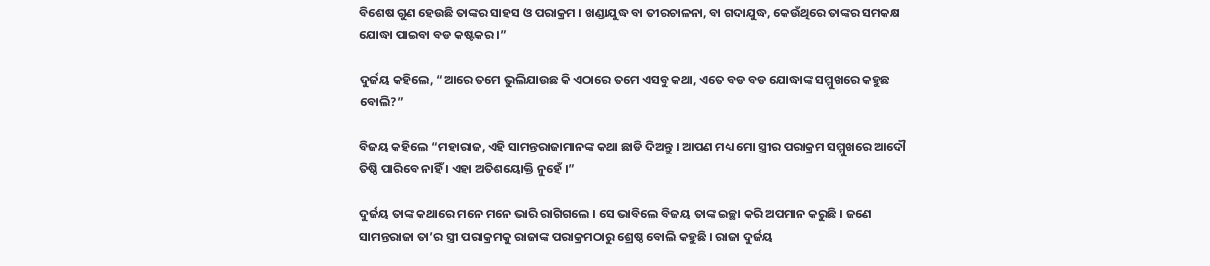ବିଶେଷ ଗୁଣ ହେଉଛି ତାଙ୍କର ସାହସ ଓ ପରାକ୍ରମ । ଖଣ୍ଡାଯୁଦ୍ଧ ବା ତୀରଚାଳନା, ବା ଗଦାଯୁଦ୍ଧ, କେଉଁଥିରେ ତାଙ୍କର ସମକକ୍ଷ ଯୋଦ୍ଧା ପାଇବା ବଡ କଷ୍ଟକର ।”

ଦୁର୍ଜୟ କହିଲେ, “ଆରେ ତମେ ଭୁଲିଯାଉଛ କି ଏଠାରେ ତମେ ଏସବୁ କଥା, ଏତେ ବଡ ବଡ ଯୋଦ୍ଧାଙ୍କ ସମ୍ମୁଖରେ କହୁଛ ବୋଲି?”

ବିଜୟ କହିଲେ “ମହାରାଜ, ଏହି ସାମନ୍ତରାଜାମାନଙ୍କ କଥା ଛାଡି ଦିଅନ୍ତୁ । ଆପଣ ମଧ୍ୟ ମୋ ସ୍ତ୍ରୀର ପରାକ୍ରମ ସମ୍ମୁଖରେ ଆଦୌ ତିଷ୍ଠି ପାରିବେ ନାହିଁ । ଏହା ଅତିଶୟୋକ୍ତି ନୁହେଁ ।”

ଦୁର୍ଜୟ ତାଙ୍କ କଥାରେ ମନେ ମନେ ଭାରି ରାଗିଗଲେ । ସେ ଭାବିଲେ ବିଜୟ ତାଙ୍କ ଇଚ୍ଛା କରି ଅପମାନ କରୁଛି । ଜଣେ ସାମନ୍ତରାଜା ତା’ର ସ୍ତ୍ରୀ ପରାକ୍ରମକୁ ରାଜାଙ୍କ ପରାକ୍ରମଠାରୁ ଶ୍ରେଷ୍ଠ ବୋଲି କହୁଛି । ରାଜା ଦୁର୍ଜୟ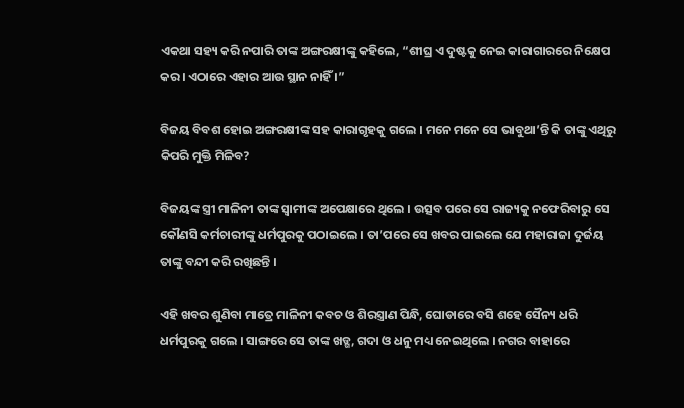ଏକଥା ସହ୍ୟ କରି ନପାରି ତାଙ୍କ ଅଙ୍ଗରକ୍ଷୀଙ୍କୁ କହିଲେ, “ଶୀଘ୍ର ଏ ଦୁଷ୍ଟକୁ ନେଇ କାରାଗାରରେ ନିକ୍ଷେପ କର । ଏଠାରେ ଏହାର ଆଉ ସ୍ଥାନ ନାହିଁ ।”

ବିଜୟ ବିବଶ ହୋଇ ଅଙ୍ଗରକ୍ଷୀଙ୍କ ସହ କାରାଗୃହକୁ ଗଲେ । ମନେ ମନେ ସେ ଭାବୁଥା’ନ୍ତି କି ତାଙ୍କୁ ଏଥିରୁ କିପରି ମୁକ୍ତି ମିଳିବ?

ବିଜୟଙ୍କ ସ୍ତ୍ରୀ ମାଳିନୀ ତାଙ୍କ ସ୍ୱାମୀଙ୍କ ଅପେକ୍ଷାରେ ଥିଲେ । ଉତ୍ସବ ପରେ ସେ ରାଜ୍ୟକୁ ନଫେରିବାରୁ ସେ କୌଣସି କର୍ମଚାରୀଙ୍କୁ ଧର୍ମପୁରକୁ ପଠାଇଲେ । ତା’ପରେ ସେ ଖବର ପାଇଲେ ଯେ ମହାରାଜା ଦୁର୍ଜୟ ତାଙ୍କୁ ବନ୍ଦୀ କରି ରଖିଛନ୍ତି ।

ଏହି ଖବର ଶୁଣିବା ମାତ୍ରେ ମାଳିନୀ କବଚ ଓ ଶିରସ୍ତ୍ରାଣ ପିନ୍ଧି, ଘୋଡାରେ ବସି ଶହେ ସୈନ୍ୟ ଧରି ଧର୍ମପୁରକୁ ଗଲେ । ସାଙ୍ଗରେ ସେ ତାଙ୍କ ଖଡ୍ଗ, ଗଦା ଓ ଧନୁ ମଧ୍ୟ ନେଇଥିଲେ । ନଗର ବାହାରେ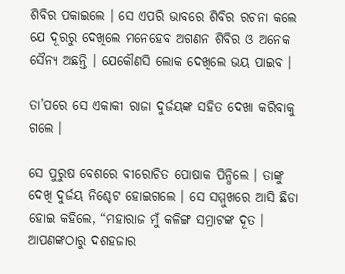ଶିବିର ପକାଇଲେ । ସେ ଏପରି ଭାବରେ ଶିବିର ରଚନା କଲେ ଯେ ଦୂରରୁ ଦେଖିଲେ ମନେହେବ ଅଗଣନ ଶିବିର ଓ ଅନେକ ସୈନ୍ୟ ଅଛନ୍ତି । ଯେକୌଣସି ଲୋକ ଦେଖିଲେ ଭୟ ପାଇବ ।

ତା’ପରେ ସେ ଏକାକୀ ରାଜା ଦୁର୍ଜୟଙ୍କ ସହିତ ଦେଖା କରିବାକୁ ଗଲେ ।

ସେ ପୁରୁଷ ବେଶରେ ବୀରୋଚିତ ପୋଷାକ ପିନ୍ଧିଲେ । ତାଙ୍କୁ ଦେଖି ଦୁର୍ଜୟ ନିଶ୍ଚେଟ ହୋଇଗଲେ । ସେ ସମ୍ମୁଖରେ ଆସି ଛିଡା ହୋଇ କହିଲେ, “ମହାରାଜ ମୁଁ କଳିଙ୍ଗ ସମ୍ରାଟଙ୍କ ଦୂତ । ଆପଣଙ୍କଠାରୁ ଦଶହଜାର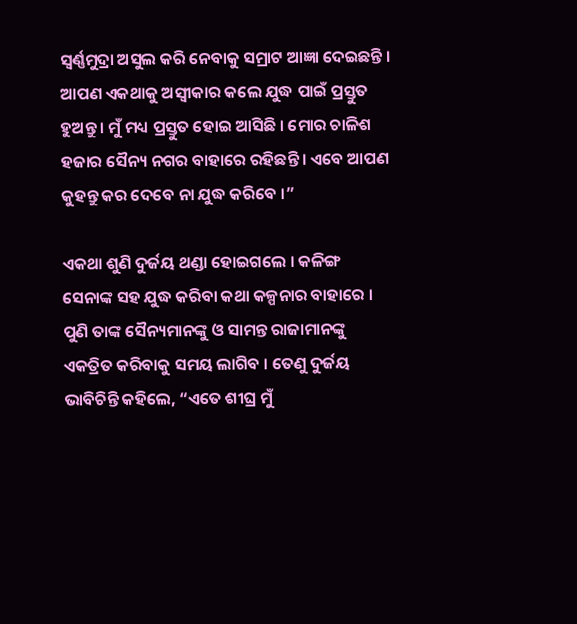ସ୍ୱର୍ଣ୍ଣମୁଦ୍ରା ଅସୁଲ କରି ନେବାକୁ ସମ୍ରାଟ ଆଜ୍ଞା ଦେଇଛନ୍ତି । ଆପଣ ଏକଥାକୁ ଅସ୍ୱୀକାର କଲେ ଯୁଦ୍ଧ ପାଇଁ ପ୍ରସ୍ତୁତ ହୁଅନ୍ତୁ । ମୁଁ ମଧ୍ୟ ପ୍ରସ୍ତୁତ ହୋଇ ଆସିଛି । ମୋର ଚାଳିଶ ହଜାର ସୈନ୍ୟ ନଗର ବାହାରେ ରହିଛନ୍ତି । ଏବେ ଆପଣ କୁହନ୍ତୁ କର ଦେବେ ନା ଯୁଦ୍ଧ କରିବେ ।”

ଏକଥା ଶୁଣି ଦୁର୍ଜୟ ଥଣ୍ଡା ହୋଇଗଲେ । କଳିଙ୍ଗ ସେନାଙ୍କ ସହ ଯୁଦ୍ଧ କରିବା କଥା କଳ୍ପନାର ବାହାରେ । ପୁଣି ତାଙ୍କ ସୈନ୍ୟମାନଙ୍କୁ ଓ ସାମନ୍ତ ରାଜାମାନଙ୍କୁ ଏକତ୍ରିତ କରିବାକୁ ସମୟ ଲାଗିବ । ତେଣୁ ଦୁର୍ଜୟ ଭାବିଚିନ୍ତି କହିଲେ, “ଏତେ ଶୀଘ୍ର ମୁଁ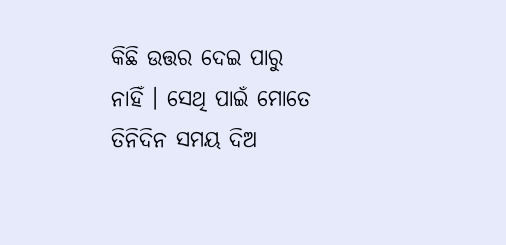କିଛି ଉତ୍ତର ଦେଇ ପାରୁ ନାହିଁ । ସେଥି ପାଇଁ ମୋତେ ତିନିଦିନ ସମୟ ଦିଅ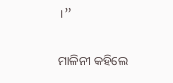।”

ମାଳିନୀ କହିଲେ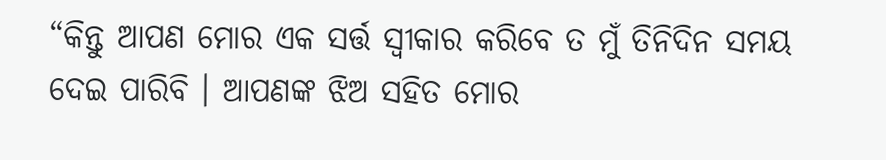“କିନ୍ତୁ ଆପଣ ମୋର ଏକ ସର୍ତ୍ତ ସ୍ୱୀକାର କରିବେ ତ ମୁଁ ତିନିଦିନ ସମୟ ଦେଇ ପାରିବି । ଆପଣଙ୍କ ଝିଅ ସହିତ ମୋର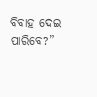ବିବାହ ଦେଇ ପାରିବେ?”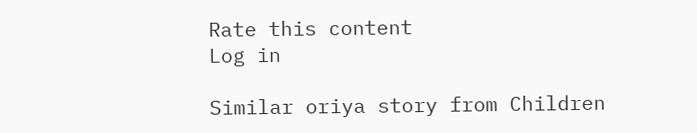Rate this content
Log in

Similar oriya story from Children